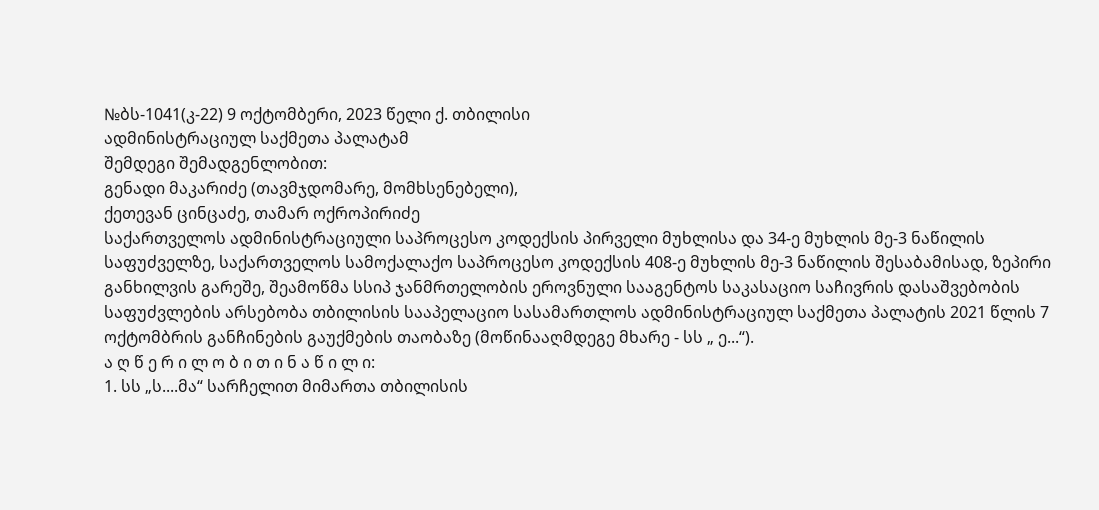№ბს-1041(კ-22) 9 ოქტომბერი, 2023 წელი ქ. თბილისი
ადმინისტრაციულ საქმეთა პალატამ
შემდეგი შემადგენლობით:
გენადი მაკარიძე (თავმჯდომარე, მომხსენებელი),
ქეთევან ცინცაძე, თამარ ოქროპირიძე
საქართველოს ადმინისტრაციული საპროცესო კოდექსის პირველი მუხლისა და 34-ე მუხლის მე-3 ნაწილის საფუძველზე, საქართველოს სამოქალაქო საპროცესო კოდექსის 408-ე მუხლის მე-3 ნაწილის შესაბამისად, ზეპირი განხილვის გარეშე, შეამოწმა სსიპ ჯანმრთელობის ეროვნული სააგენტოს საკასაციო საჩივრის დასაშვებობის საფუძვლების არსებობა თბილისის სააპელაციო სასამართლოს ადმინისტრაციულ საქმეთა პალატის 2021 წლის 7 ოქტომბრის განჩინების გაუქმების თაობაზე (მოწინააღმდეგე მხარე - სს „ ე...“).
ა ღ წ ე რ ი ლ ო ბ ი თ ი ნ ა წ ი ლ ი:
1. სს „ს....მა“ სარჩელით მიმართა თბილისის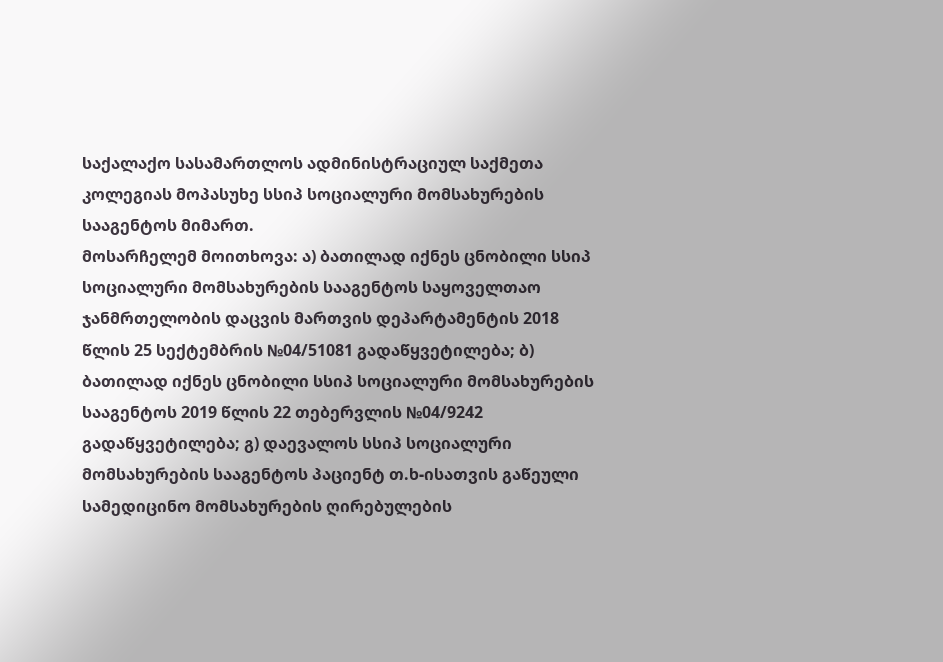საქალაქო სასამართლოს ადმინისტრაციულ საქმეთა კოლეგიას მოპასუხე სსიპ სოციალური მომსახურების სააგენტოს მიმართ.
მოსარჩელემ მოითხოვა: ა) ბათილად იქნეს ცნობილი სსიპ სოციალური მომსახურების სააგენტოს საყოველთაო ჯანმრთელობის დაცვის მართვის დეპარტამენტის 2018 წლის 25 სექტემბრის №04/51081 გადაწყვეტილება; ბ) ბათილად იქნეს ცნობილი სსიპ სოციალური მომსახურების სააგენტოს 2019 წლის 22 თებერვლის №04/9242 გადაწყვეტილება; გ) დაევალოს სსიპ სოციალური მომსახურების სააგენტოს პაციენტ თ.ხ-ისათვის გაწეული სამედიცინო მომსახურების ღირებულების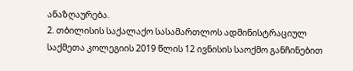ანაზღაურება.
2. თბილისის საქალაქო სასამართლოს ადმინისტრაციულ საქმეთა კოლეგიის 2019 წლის 12 ივნისის საოქმო განჩინებით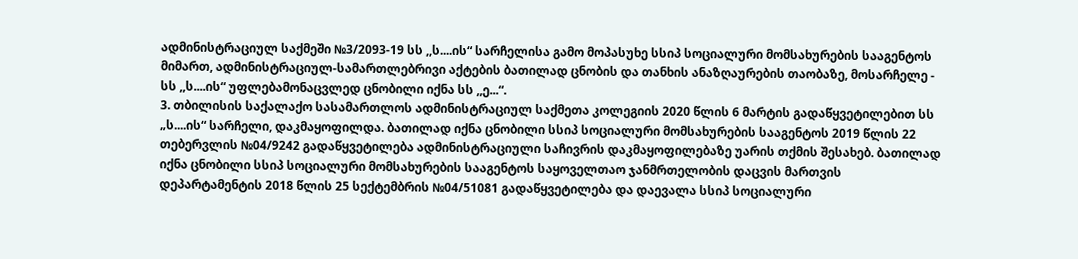ადმინისტრაციულ საქმეში №3/2093-19 სს ,,ს....ის“ სარჩელისა გამო მოპასუხე სსიპ სოციალური მომსახურების სააგენტოს მიმართ, ადმინისტრაციულ-სამართლებრივი აქტების ბათილად ცნობის და თანხის ანაზღაურების თაობაზე, მოსარჩელე - სს ,,ს....ის“ უფლებამონაცვლედ ცნობილი იქნა სს ,,ე...“.
3. თბილისის საქალაქო სასამართლოს ადმინისტრაციულ საქმეთა კოლეგიის 2020 წლის 6 მარტის გადაწყვეტილებით სს „ს....ის“ სარჩელი, დაკმაყოფილდა. ბათილად იქნა ცნობილი სსიპ სოციალური მომსახურების სააგენტოს 2019 წლის 22 თებერვლის №04/9242 გადაწყვეტილება ადმინისტრაციული საჩივრის დაკმაყოფილებაზე უარის თქმის შესახებ. ბათილად იქნა ცნობილი სსიპ სოციალური მომსახურების სააგენტოს საყოველთაო ჯანმრთელობის დაცვის მართვის დეპარტამენტის 2018 წლის 25 სექტემბრის №04/51081 გადაწყვეტილება და დაევალა სსიპ სოციალური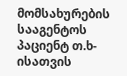მომსახურების სააგენტოს პაციენტ თ.ხ-ისათვის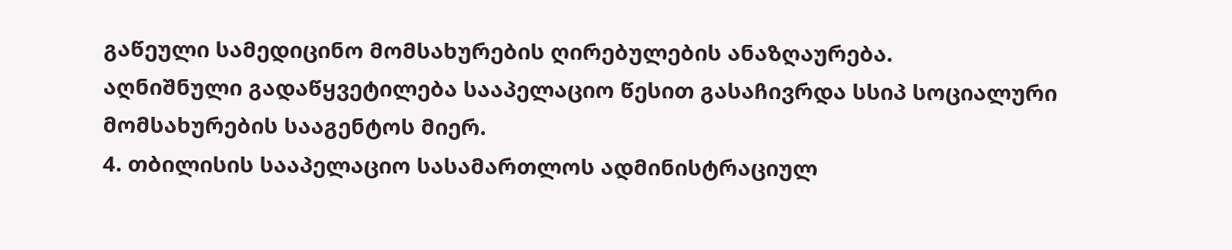გაწეული სამედიცინო მომსახურების ღირებულების ანაზღაურება.
აღნიშნული გადაწყვეტილება სააპელაციო წესით გასაჩივრდა სსიპ სოციალური მომსახურების სააგენტოს მიერ.
4. თბილისის სააპელაციო სასამართლოს ადმინისტრაციულ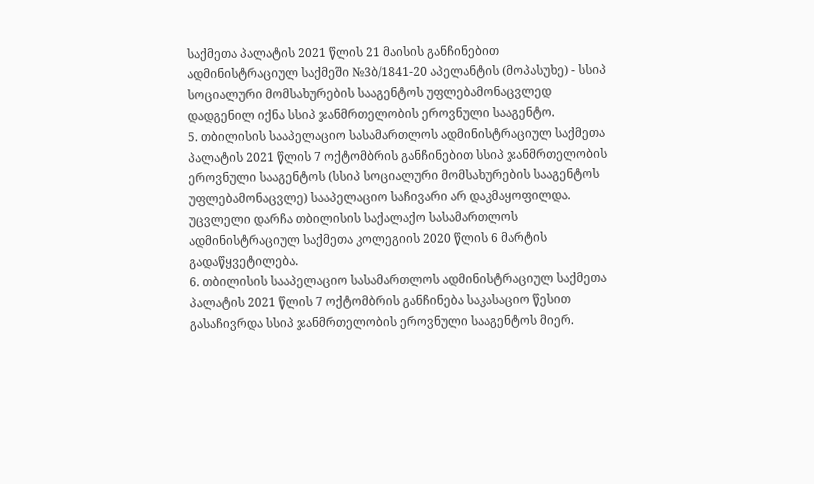საქმეთა პალატის 2021 წლის 21 მაისის განჩინებით ადმინისტრაციულ საქმეში №3ბ/1841-20 აპელანტის (მოპასუხე) - სსიპ სოციალური მომსახურების სააგენტოს უფლებამონაცვლედ დადგენილ იქნა სსიპ ჯანმრთელობის ეროვნული სააგენტო.
5. თბილისის სააპელაციო სასამართლოს ადმინისტრაციულ საქმეთა პალატის 2021 წლის 7 ოქტომბრის განჩინებით სსიპ ჯანმრთელობის ეროვნული სააგენტოს (სსიპ სოციალური მომსახურების სააგენტოს უფლებამონაცვლე) სააპელაციო საჩივარი არ დაკმაყოფილდა. უცვლელი დარჩა თბილისის საქალაქო სასამართლოს ადმინისტრაციულ საქმეთა კოლეგიის 2020 წლის 6 მარტის გადაწყვეტილება.
6. თბილისის სააპელაციო სასამართლოს ადმინისტრაციულ საქმეთა პალატის 2021 წლის 7 ოქტომბრის განჩინება საკასაციო წესით გასაჩივრდა სსიპ ჯანმრთელობის ეროვნული სააგენტოს მიერ.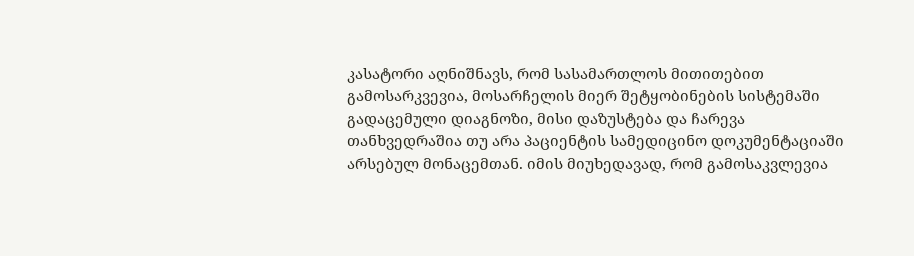კასატორი აღნიშნავს, რომ სასამართლოს მითითებით გამოსარკვევია, მოსარჩელის მიერ შეტყობინების სისტემაში გადაცემული დიაგნოზი, მისი დაზუსტება და ჩარევა თანხვედრაშია თუ არა პაციენტის სამედიცინო დოკუმენტაციაში არსებულ მონაცემთან. იმის მიუხედავად, რომ გამოსაკვლევია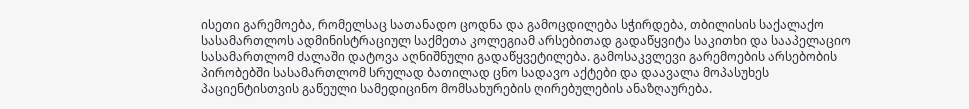ისეთი გარემოება, რომელსაც სათანადო ცოდნა და გამოცდილება სჭირდება, თბილისის საქალაქო სასამართლოს ადმინისტრაციულ საქმეთა კოლეგიამ არსებითად გადაწყვიტა საკითხი და სააპელაციო სასამართლომ ძალაში დატოვა აღნიშნული გადაწყვეტილება. გამოსაკვლევი გარემოების არსებობის პირობებში სასამართლომ სრულად ბათილად ცნო სადავო აქტები და დაავალა მოპასუხეს პაციენტისთვის გაწეული სამედიცინო მომსახურების ღირებულების ანაზღაურება.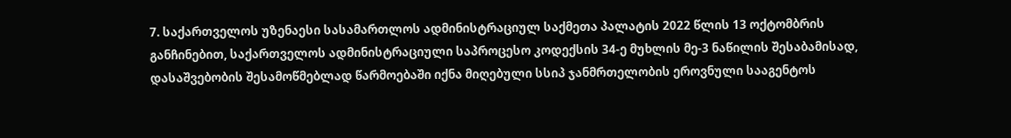7. საქართველოს უზენაესი სასამართლოს ადმინისტრაციულ საქმეთა პალატის 2022 წლის 13 ოქტომბრის განჩინებით, საქართველოს ადმინისტრაციული საპროცესო კოდექსის 34-ე მუხლის მე-3 ნაწილის შესაბამისად, დასაშვებობის შესამოწმებლად წარმოებაში იქნა მიღებული სსიპ ჯანმრთელობის ეროვნული სააგენტოს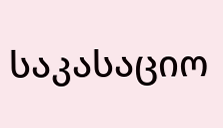საკასაციო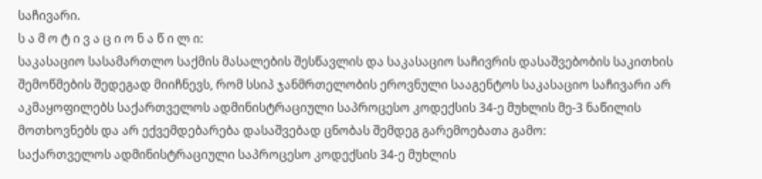საჩივარი.
ს ა მ ო ტ ი ვ ა ც ი ო ნ ა წ ი ლ ი:
საკასაციო სასამართლო საქმის მასალების შესწავლის და საკასაციო საჩივრის დასაშვებობის საკითხის შემოწმების შედეგად მიიჩნევს, რომ სსიპ ჯანმრთელობის ეროვნული სააგენტოს საკასაციო საჩივარი არ აკმაყოფილებს საქართველოს ადმინისტრაციული საპროცესო კოდექსის 34-ე მუხლის მე-3 ნაწილის მოთხოვნებს და არ ექვემდებარება დასაშვებად ცნობას შემდეგ გარემოებათა გამო:
საქართველოს ადმინისტრაციული საპროცესო კოდექსის 34-ე მუხლის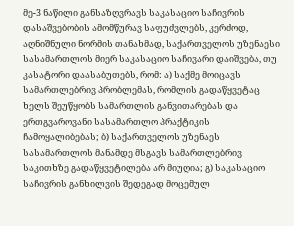მე-3 ნაწილი განსაზღვრავს საკასაციო საჩივრის დასაშვებობის ამომწურავ საფუძვლებს, კერძოდ, აღნიშნული ნორმის თანახმად, საქართველოს უზენაესი სასამართლოს მიერ საკასაციო საჩივარი დაიშვება, თუ კასატორი დაასაბუთებს, რომ: ა) საქმე მოიცავს სამართლებრივ პრობლემას, რომლის გადაწყვეტაც ხელს შეუწყობს სამართლის განვითარებას და ერთგვაროვანი სასამართლო პრაქტიკის ჩამოყალიბებას; ბ) საქართველოს უზენაეს სასამართლოს მანამდე მსგავს სამართლებრივ საკითხზე გადაწყვეტილება არ მიუღია; გ) საკასაციო საჩივრის განხილვის შედეგად მოცემულ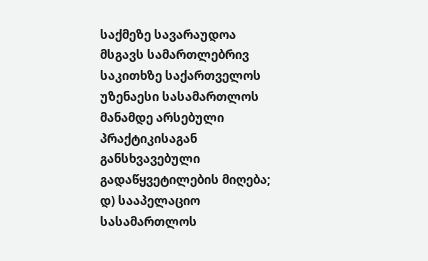საქმეზე სავარაუდოა მსგავს სამართლებრივ საკითხზე საქართველოს უზენაესი სასამართლოს მანამდე არსებული პრაქტიკისაგან განსხვავებული გადაწყვეტილების მიღება; დ) სააპელაციო სასამართლოს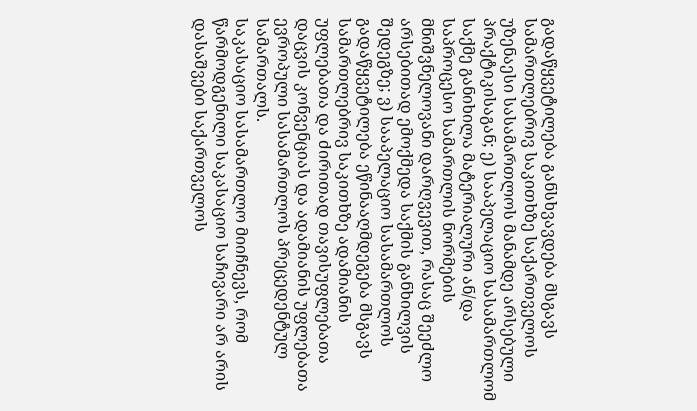გადაწყვეტილება განსხვავდება მსგავს სამართლებრივ საკითხზე საქართველოს უზენაესი სასამართლოს მანამდე არსებული პრაქტიკისაგან; ე) სააპელაციო სასამართლომ საქმე განიხილა მატერიალური ან/და საპროცესო სამართლის ნორმების მნიშვნელოვანი დარღვევით, რასაც შეეძლო არსებითად ემოქმედა საქმის განხილვის შედეგზე; ვ) სააპელაციო სასამართლოს გადაწყვეტილება ეწინააღმდეგება მსგავს სამართლებრივ საკითხზე ადამიანის უფლებათა და ძირითად თავისუფლებათა დაცვის კონვენციას და ადამიანის უფლებათა ევროპული სასამართლოს პრეცედენტულ სამართალს.
საკასაციო სასამართლო მიიჩნევს, რომ წარმოდგენილი საკასაციო საჩივარი არ არის დასაშვები საქართველოს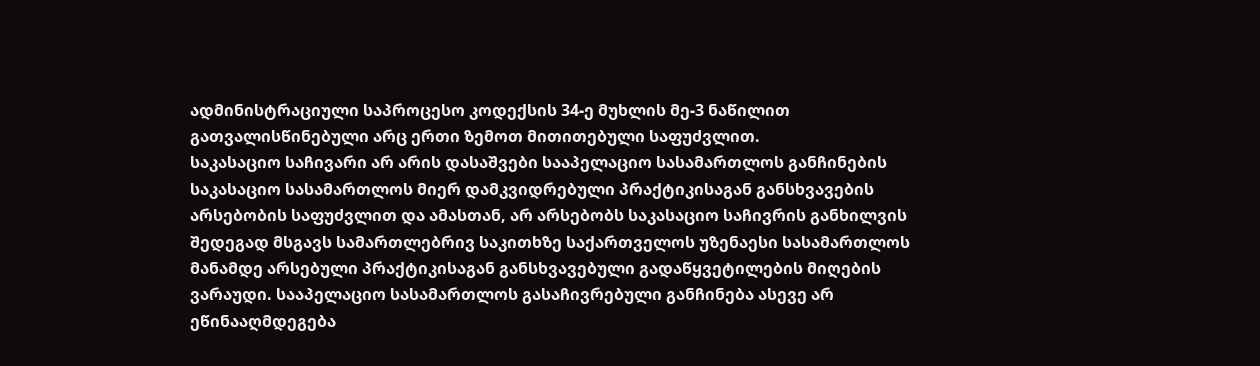ადმინისტრაციული საპროცესო კოდექსის 34-ე მუხლის მე-3 ნაწილით გათვალისწინებული არც ერთი ზემოთ მითითებული საფუძვლით.
საკასაციო საჩივარი არ არის დასაშვები სააპელაციო სასამართლოს განჩინების საკასაციო სასამართლოს მიერ დამკვიდრებული პრაქტიკისაგან განსხვავების არსებობის საფუძვლით და ამასთან, არ არსებობს საკასაციო საჩივრის განხილვის შედეგად მსგავს სამართლებრივ საკითხზე საქართველოს უზენაესი სასამართლოს მანამდე არსებული პრაქტიკისაგან განსხვავებული გადაწყვეტილების მიღების ვარაუდი. სააპელაციო სასამართლოს გასაჩივრებული განჩინება ასევე არ ეწინააღმდეგება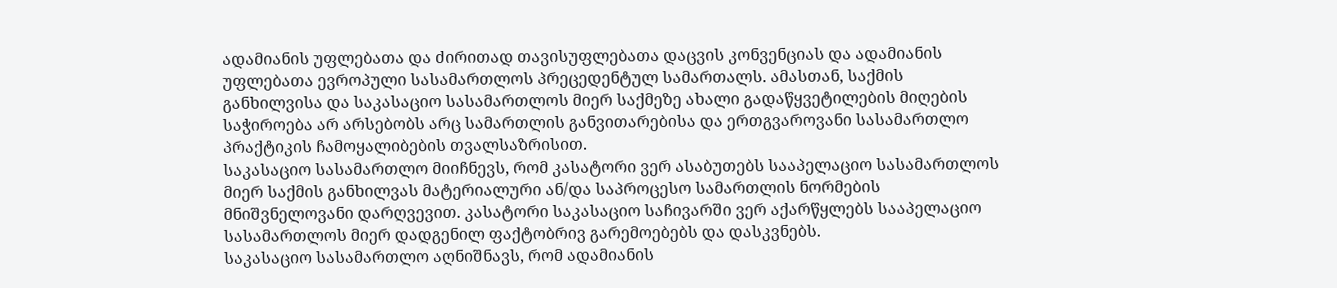ადამიანის უფლებათა და ძირითად თავისუფლებათა დაცვის კონვენციას და ადამიანის უფლებათა ევროპული სასამართლოს პრეცედენტულ სამართალს. ამასთან, საქმის განხილვისა და საკასაციო სასამართლოს მიერ საქმეზე ახალი გადაწყვეტილების მიღების საჭიროება არ არსებობს არც სამართლის განვითარებისა და ერთგვაროვანი სასამართლო პრაქტიკის ჩამოყალიბების თვალსაზრისით.
საკასაციო სასამართლო მიიჩნევს, რომ კასატორი ვერ ასაბუთებს სააპელაციო სასამართლოს მიერ საქმის განხილვას მატერიალური ან/და საპროცესო სამართლის ნორმების მნიშვნელოვანი დარღვევით. კასატორი საკასაციო საჩივარში ვერ აქარწყლებს სააპელაციო სასამართლოს მიერ დადგენილ ფაქტობრივ გარემოებებს და დასკვნებს.
საკასაციო სასამართლო აღნიშნავს, რომ ადამიანის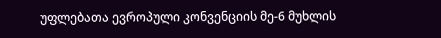უფლებათა ევროპული კონვენციის მე-6 მუხლის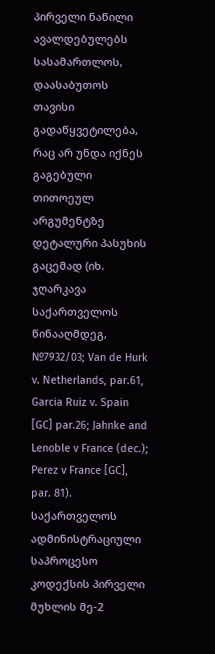პირველი ნაწილი ავალდებულებს სასამართლოს, დაასაბუთოს თავისი გადაწყვეტილება, რაც არ უნდა იქნეს გაგებული თითოეულ არგუმენტზე დეტალური პასუხის გაცემად (იხ. ჯღარკავა საქართველოს წინააღმდეგ, №7932/03; Van de Hurk v. Netherlands, par.61, Garcia Ruiz v. Spain [GC] par.26; Jahnke and Lenoble v France (dec.); Perez v France [GC], par. 81).
საქართველოს ადმინისტრაციული საპროცესო კოდექსის პირველი მუხლის მე-2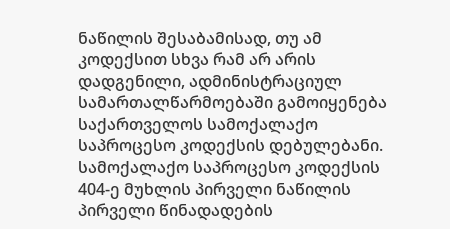ნაწილის შესაბამისად, თუ ამ კოდექსით სხვა რამ არ არის დადგენილი, ადმინისტრაციულ სამართალწარმოებაში გამოიყენება საქართველოს სამოქალაქო საპროცესო კოდექსის დებულებანი. სამოქალაქო საპროცესო კოდექსის 404-ე მუხლის პირველი ნაწილის პირველი წინადადების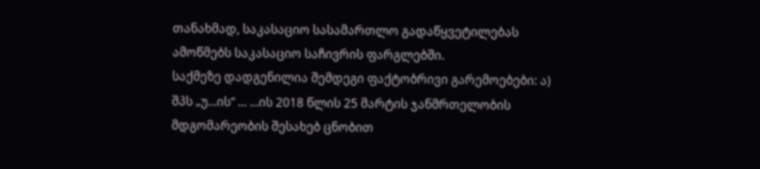თანახმად, საკასაციო სასამართლო გადაწყვეტილებას ამოწმებს საკასაციო საჩივრის ფარგლებში.
საქმეზე დადგენილია შემდეგი ფაქტობრივი გარემოებები: ა) შპს „უ...ის“ ... ...ის 2018 წლის 25 მარტის ჯანმრთელობის მდგომარეობის შესახებ ცნობით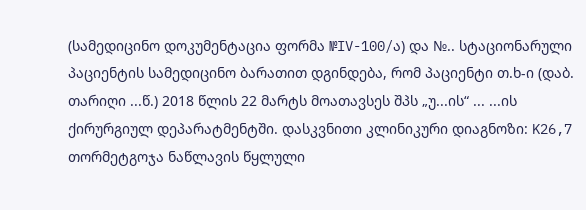(სამედიცინო დოკუმენტაცია ფორმა №IV-100/ა) და №.. სტაციონარული პაციენტის სამედიცინო ბარათით დგინდება, რომ პაციენტი თ.ხ-ი (დაბ. თარიღი ...წ.) 2018 წლის 22 მარტს მოათავსეს შპს „უ...ის“ ... ...ის ქირურგიულ დეპარატმენტში. დასკვნითი კლინიკური დიაგნოზი: K26,7 თორმეტგოჯა ნაწლავის წყლული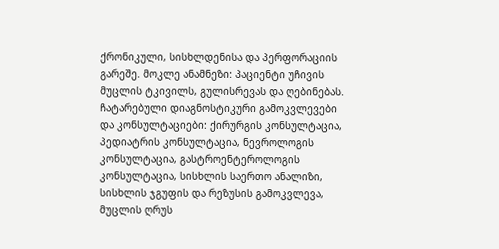ქრონიკული, სისხლდენისა და პერფორაციის გარეშე. მოკლე ანამნეზი: პაციენტი უჩივის მუცლის ტკივილს, გულისრევას და ღებინებას. ჩატარებული დიაგნოსტიკური გამოკვლევები და კონსულტაციები: ქირურგის კონსულტაცია, პედიატრის კონსულტაცია, ნევროლოგის კონსულტაცია, გასტროენტეროლოგის კონსულტაცია, სისხლის საერთო ანალიზი, სისხლის ჯგუფის და რეზუსის გამოკვლევა, მუცლის ღრუს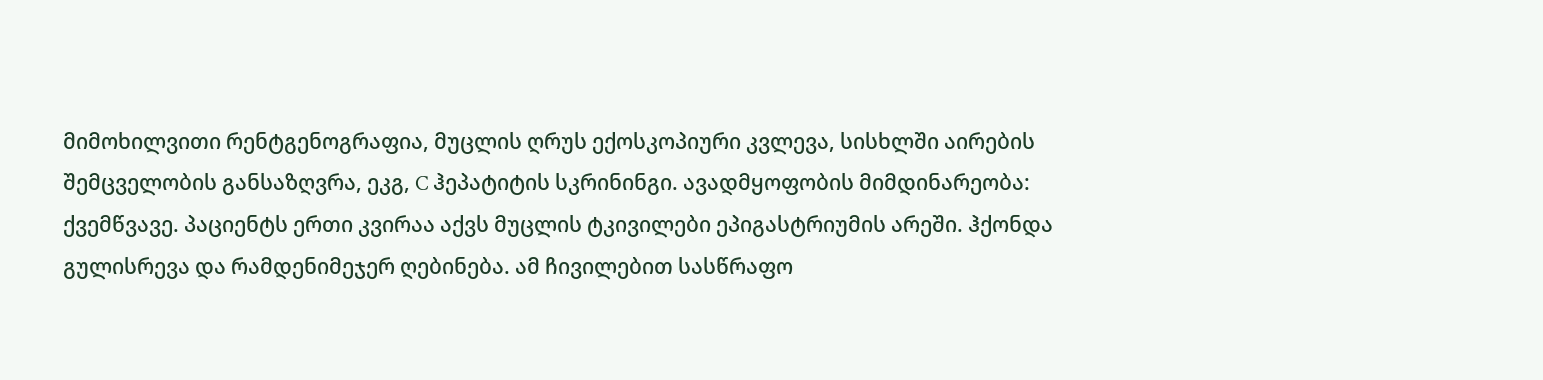მიმოხილვითი რენტგენოგრაფია, მუცლის ღრუს ექოსკოპიური კვლევა, სისხლში აირების შემცველობის განსაზღვრა, ეკგ, C ჰეპატიტის სკრინინგი. ავადმყოფობის მიმდინარეობა: ქვემწვავე. პაციენტს ერთი კვირაა აქვს მუცლის ტკივილები ეპიგასტრიუმის არეში. ჰქონდა გულისრევა და რამდენიმეჯერ ღებინება. ამ ჩივილებით სასწრაფო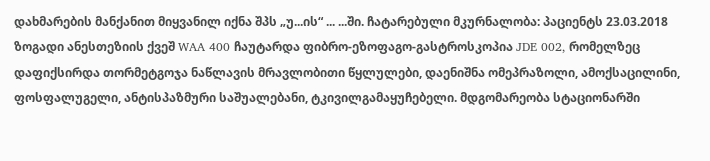დახმარების მანქანით მიყვანილ იქნა შპს „უ...ის“ ... ...ში. ჩატარებული მკურნალობა: პაციენტს 23.03.2018 ზოგადი ანესთეზიის ქვეშ WAA 400 ჩაუტარდა ფიბრო-ეზოფაგო-გასტროსკოპია JDE 002, რომელზეც დაფიქსირდა თორმეტგოჯა ნაწლავის მრავლობითი წყლულები, დაენიშნა ომეპრაზოლი, ამოქსაცილინი, ფოსფალუგელი, ანტისპაზმური საშუალებანი, ტკივილგამაყუჩებელი. მდგომარეობა სტაციონარში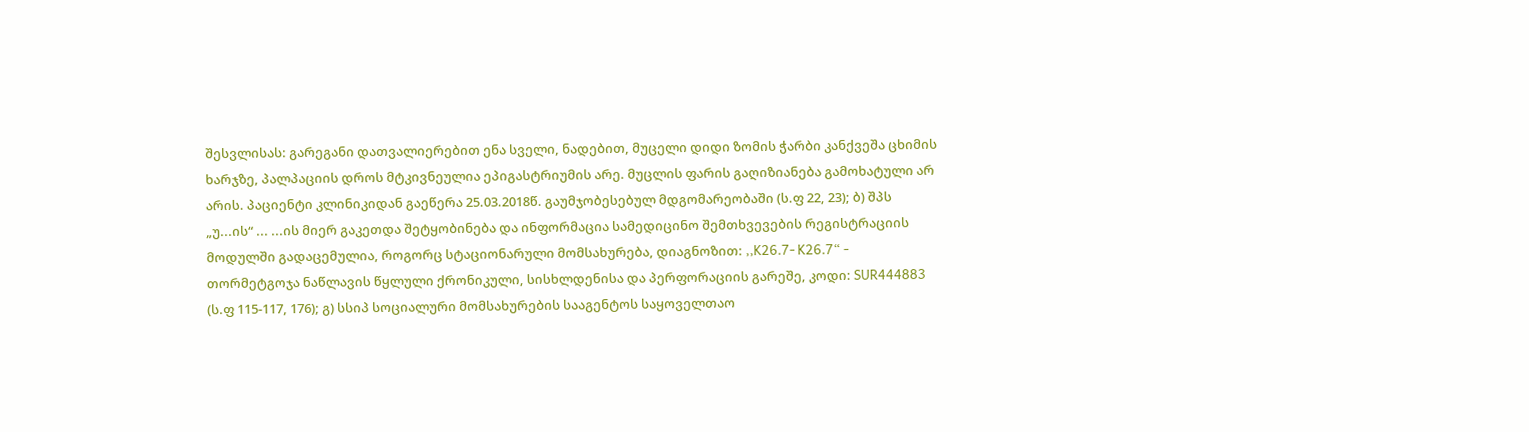შესვლისას: გარეგანი დათვალიერებით ენა სველი, ნადებით, მუცელი დიდი ზომის ჭარბი კანქვეშა ცხიმის ხარჯზე, პალპაციის დროს მტკივნეულია ეპიგასტრიუმის არე. მუცლის ფარის გაღიზიანება გამოხატული არ არის. პაციენტი კლინიკიდან გაეწერა 25.03.2018წ. გაუმჯობესებულ მდგომარეობაში (ს.ფ 22, 23); ბ) შპს „უ...ის“ ... ...ის მიერ გაკეთდა შეტყობინება და ინფორმაცია სამედიცინო შემთხვევების რეგისტრაციის მოდულში გადაცემულია, როგორც სტაციონარული მომსახურება, დიაგნოზით: ,,K26.7- K26.7“ - თორმეტგოჯა ნაწლავის წყლული ქრონიკული, სისხლდენისა და პერფორაციის გარეშე, კოდი: SUR444883 (ს.ფ 115-117, 176); გ) სსიპ სოციალური მომსახურების სააგენტოს საყოველთაო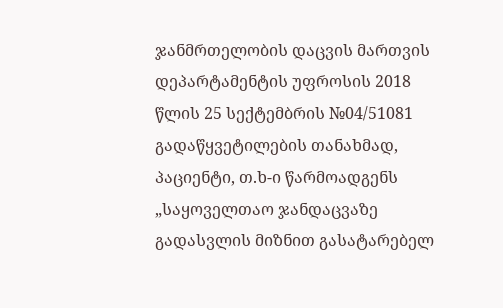ჯანმრთელობის დაცვის მართვის დეპარტამენტის უფროსის 2018 წლის 25 სექტემბრის №04/51081 გადაწყვეტილების თანახმად, პაციენტი, თ.ხ-ი წარმოადგენს „საყოველთაო ჯანდაცვაზე გადასვლის მიზნით გასატარებელ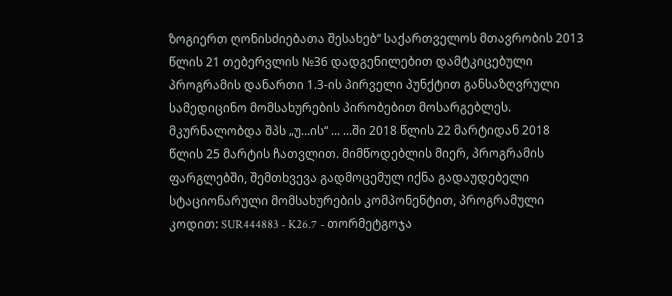ზოგიერთ ღონისძიებათა შესახებ“ საქართველოს მთავრობის 2013 წლის 21 თებერვლის №36 დადგენილებით დამტკიცებული პროგრამის დანართი 1.3-ის პირველი პუნქტით განსაზღვრული სამედიცინო მომსახურების პირობებით მოსარგებლეს. მკურნალობდა შპს „უ...ის“ ... ...ში 2018 წლის 22 მარტიდან 2018 წლის 25 მარტის ჩათვლით. მიმწოდებლის მიერ, პროგრამის ფარგლებში, შემთხვევა გადმოცემულ იქნა გადაუდებელი სტაციონარული მომსახურების კომპონენტით, პროგრამული კოდით: SUR444883 - K26.7 - თორმეტგოჯა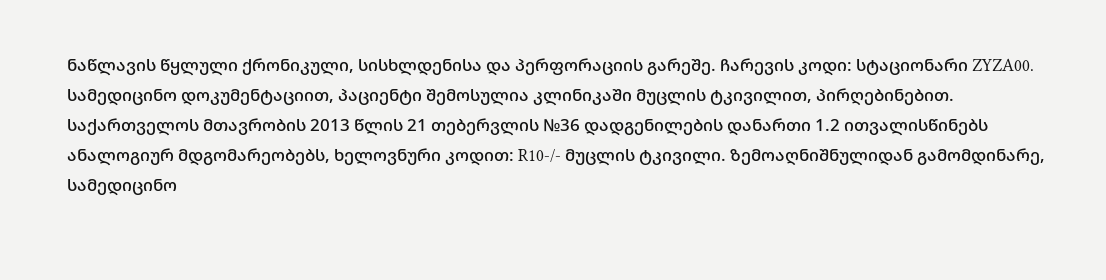ნაწლავის წყლული ქრონიკული, სისხლდენისა და პერფორაციის გარეშე. ჩარევის კოდი: სტაციონარი ZYZA00. სამედიცინო დოკუმენტაციით, პაციენტი შემოსულია კლინიკაში მუცლის ტკივილით, პირღებინებით. საქართველოს მთავრობის 2013 წლის 21 თებერვლის №36 დადგენილების დანართი 1.2 ითვალისწინებს ანალოგიურ მდგომარეობებს, ხელოვნური კოდით: R10-/- მუცლის ტკივილი. ზემოაღნიშნულიდან გამომდინარე, სამედიცინო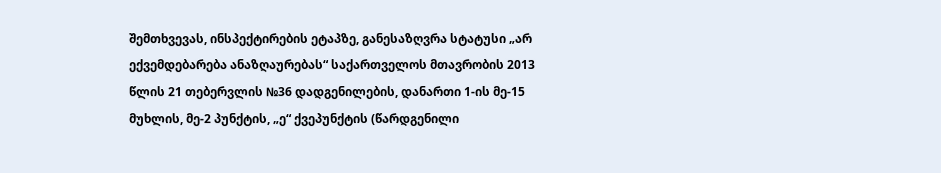შემთხვევას, ინსპექტირების ეტაპზე, განესაზღვრა სტატუსი „არ ექვემდებარება ანაზღაურებას“ საქართველოს მთავრობის 2013 წლის 21 თებერვლის №36 დადგენილების, დანართი 1-ის მე-15 მუხლის, მე-2 პუნქტის, „ე“ ქვეპუნქტის (წარდგენილი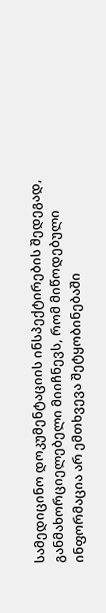სამედიცინო დოკუმენტაციის ინსპექტირების შედეგად, განმახორციელებელი მიიჩნევს, რომ მიწოდებული ინფორმაცია არ ემთხვევა შეტყობინებაში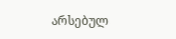არსებულ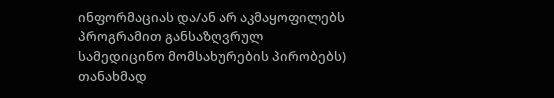ინფორმაციას და/ან არ აკმაყოფილებს პროგრამით განსაზღვრულ სამედიცინო მომსახურების პირობებს) თანახმად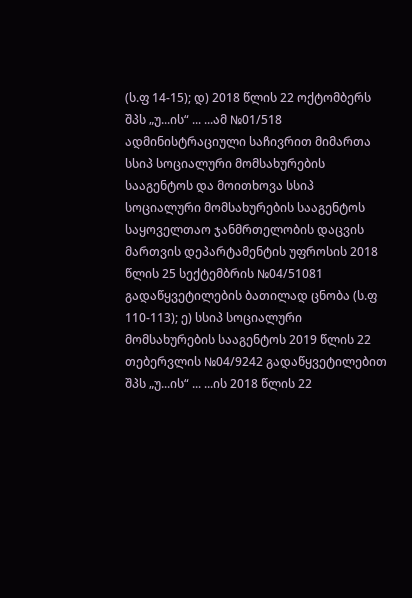(ს.ფ 14-15); დ) 2018 წლის 22 ოქტომბერს შპს „უ...ის“ ... ...ამ №01/518 ადმინისტრაციული საჩივრით მიმართა სსიპ სოციალური მომსახურების სააგენტოს და მოითხოვა სსიპ სოციალური მომსახურების სააგენტოს საყოველთაო ჯანმრთელობის დაცვის მართვის დეპარტამენტის უფროსის 2018 წლის 25 სექტემბრის №04/51081 გადაწყვეტილების ბათილად ცნობა (ს.ფ 110-113); ე) სსიპ სოციალური მომსახურების სააგენტოს 2019 წლის 22 თებერვლის №04/9242 გადაწყვეტილებით შპს „უ...ის“ ... ...ის 2018 წლის 22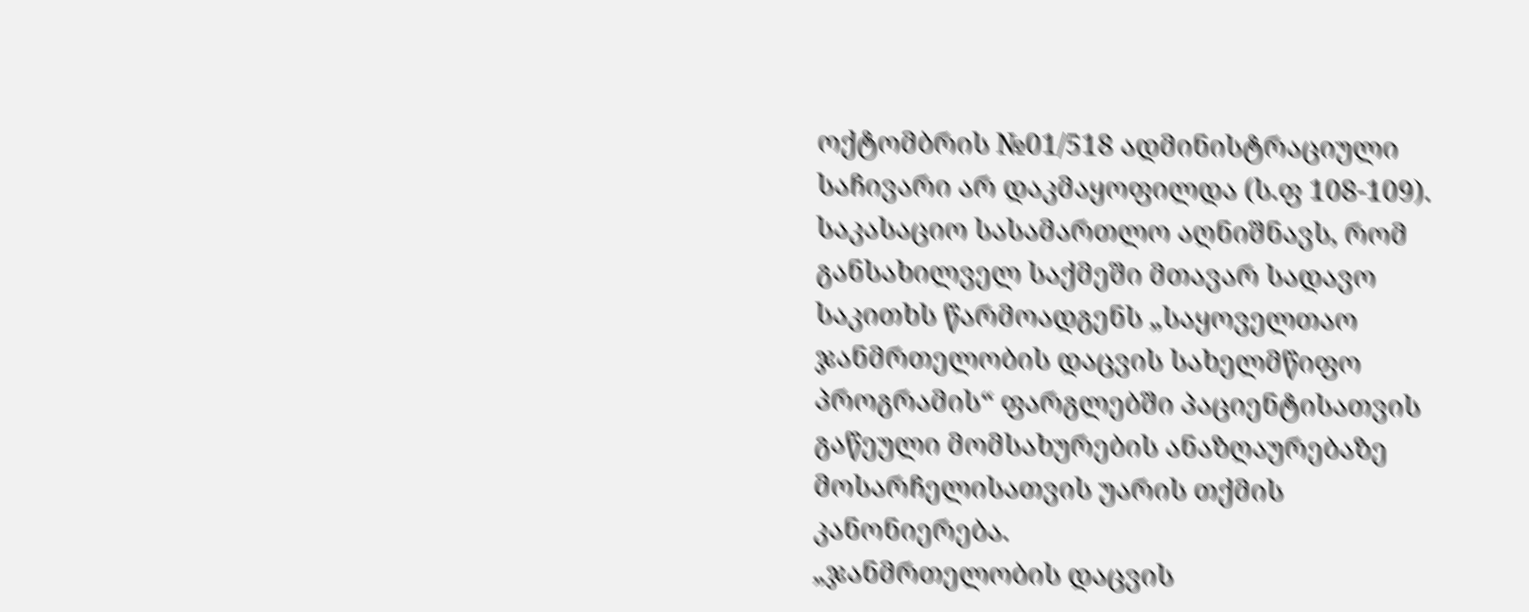ოქტომბრის №01/518 ადმინისტრაციული საჩივარი არ დაკმაყოფილდა (ს.ფ 108-109).
საკასაციო სასამართლო აღნიშნავს, რომ განსახილველ საქმეში მთავარ სადავო საკითხს წარმოადგენს „საყოველთაო ჯანმრთელობის დაცვის სახელმწიფო პროგრამის“ ფარგლებში პაციენტისათვის გაწეული მომსახურების ანაზღაურებაზე მოსარჩელისათვის უარის თქმის კანონიერება.
„ჯანმრთელობის დაცვის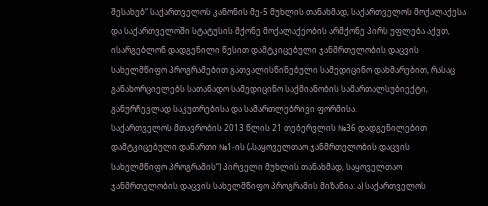შესახებ“ საქართველოს კანონის მე-5 მუხლის თანახმად, საქართველოს მოქალაქესა და საქართველოში სტატუსის მქონე მოქალაქეობის არმქონე პირს უფლება აქვთ, ისარგებლონ დადგენილი წესით დამტკიცებული ჯანმრთელობის დაცვის სახელმწიფო პროგრამებით გათვალისწინებული სამედიცინო დახმარებით, რასაც განახორციელებს სათანადო სამედიცინო საქმიანობის სამართალსუბიექტი, განურჩევლად საკუთრებისა და სამართლებრივი ფორმისა.
საქართველოს მთავრობის 2013 წლის 21 თებერვლის №36 დადგენილებით დამტკიცებული დანართი №1-ის („საყოველთაო ჯანმრთელობის დაცვის სახელმწიფო პროგრამის“) პირველი მუხლის თანახმად, საყოველთაო ჯანმრთელობის დაცვის სახელმწიფო პროგრამის მიზანია: ა) საქართველოს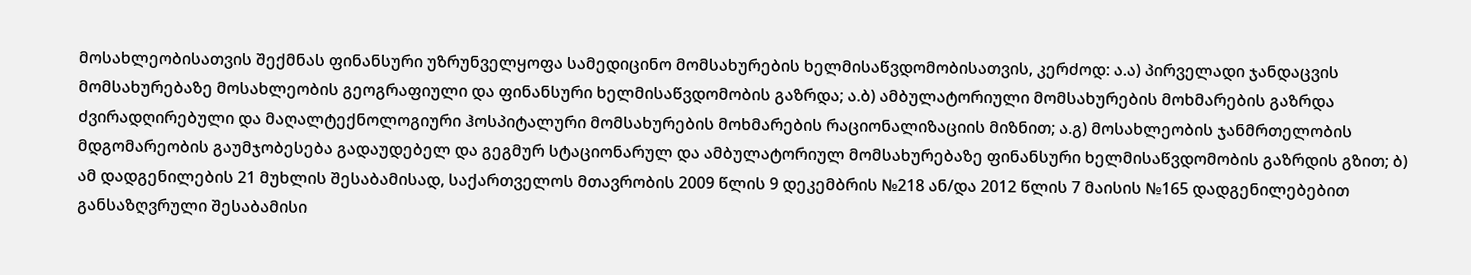მოსახლეობისათვის შექმნას ფინანსური უზრუნველყოფა სამედიცინო მომსახურების ხელმისაწვდომობისათვის, კერძოდ: ა.ა) პირველადი ჯანდაცვის მომსახურებაზე მოსახლეობის გეოგრაფიული და ფინანსური ხელმისაწვდომობის გაზრდა; ა.ბ) ამბულატორიული მომსახურების მოხმარების გაზრდა ძვირადღირებული და მაღალტექნოლოგიური ჰოსპიტალური მომსახურების მოხმარების რაციონალიზაციის მიზნით; ა.გ) მოსახლეობის ჯანმრთელობის მდგომარეობის გაუმჯობესება გადაუდებელ და გეგმურ სტაციონარულ და ამბულატორიულ მომსახურებაზე ფინანსური ხელმისაწვდომობის გაზრდის გზით; ბ) ამ დადგენილების 21 მუხლის შესაბამისად, საქართველოს მთავრობის 2009 წლის 9 დეკემბრის №218 ან/და 2012 წლის 7 მაისის №165 დადგენილებებით განსაზღვრული შესაბამისი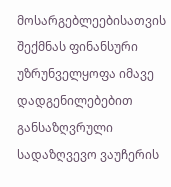მოსარგებლეებისათვის შექმნას ფინანსური უზრუნველყოფა იმავე დადგენილებებით განსაზღვრული სადაზღვევო ვაუჩერის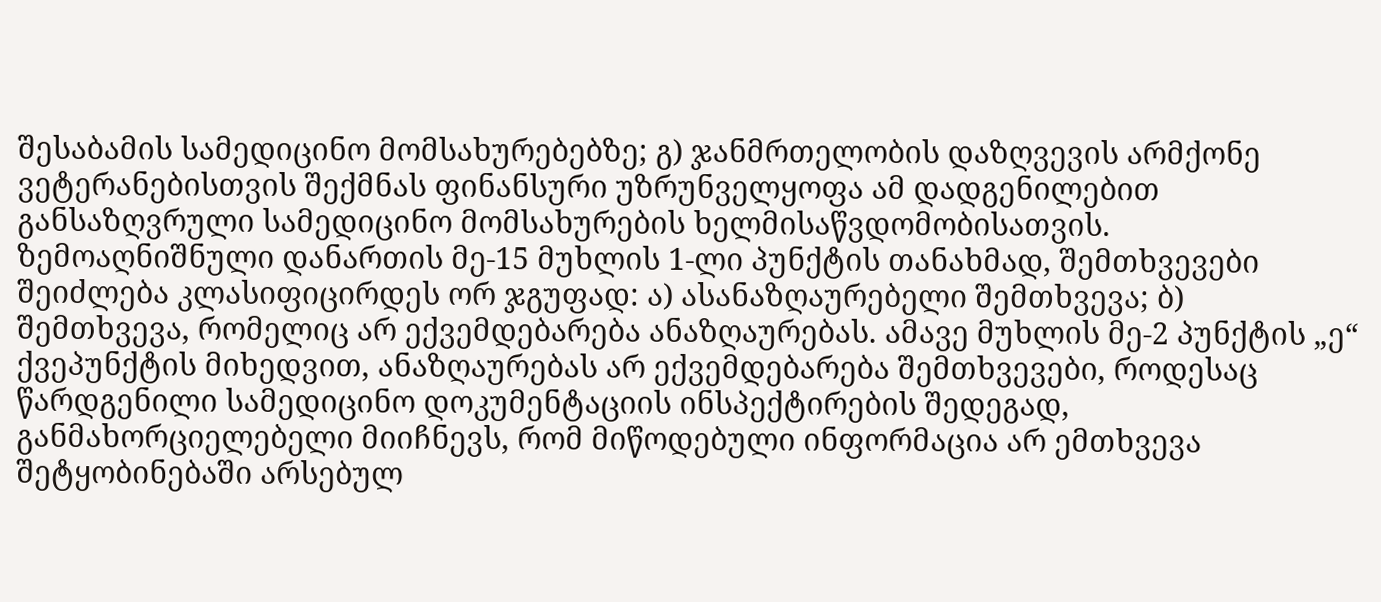შესაბამის სამედიცინო მომსახურებებზე; გ) ჯანმრთელობის დაზღვევის არმქონე ვეტერანებისთვის შექმნას ფინანსური უზრუნველყოფა ამ დადგენილებით განსაზღვრული სამედიცინო მომსახურების ხელმისაწვდომობისათვის.
ზემოაღნიშნული დანართის მე-15 მუხლის 1-ლი პუნქტის თანახმად, შემთხვევები შეიძლება კლასიფიცირდეს ორ ჯგუფად: ა) ასანაზღაურებელი შემთხვევა; ბ) შემთხვევა, რომელიც არ ექვემდებარება ანაზღაურებას. ამავე მუხლის მე-2 პუნქტის „ე“ ქვეპუნქტის მიხედვით, ანაზღაურებას არ ექვემდებარება შემთხვევები, როდესაც წარდგენილი სამედიცინო დოკუმენტაციის ინსპექტირების შედეგად, განმახორციელებელი მიიჩნევს, რომ მიწოდებული ინფორმაცია არ ემთხვევა შეტყობინებაში არსებულ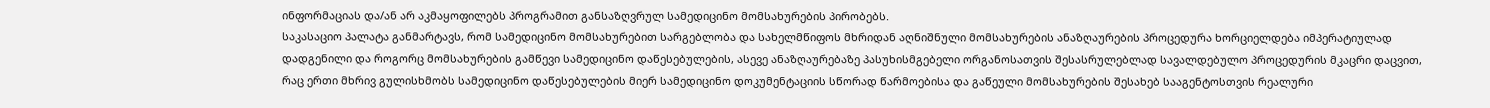ინფორმაციას და/ან არ აკმაყოფილებს პროგრამით განსაზღვრულ სამედიცინო მომსახურების პირობებს.
საკასაციო პალატა განმარტავს, რომ სამედიცინო მომსახურებით სარგებლობა და სახელმწიფოს მხრიდან აღნიშნული მომსახურების ანაზღაურების პროცედურა ხორციელდება იმპერატიულად დადგენილი და როგორც მომსახურების გამწევი სამედიცინო დაწესებულების, ასევე ანაზღაურებაზე პასუხისმგებელი ორგანოსათვის შესასრულებლად სავალდებულო პროცედურის მკაცრი დაცვით, რაც ერთი მხრივ გულისხმობს სამედიცინო დაწესებულების მიერ სამედიცინო დოკუმენტაციის სწორად წარმოებისა და გაწეული მომსახურების შესახებ სააგენტოსთვის რეალური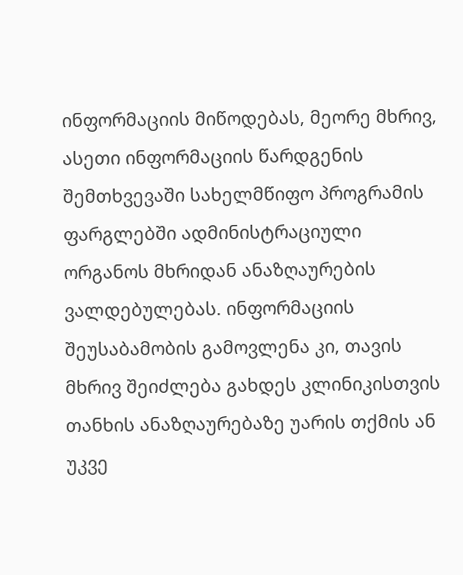ინფორმაციის მიწოდებას, მეორე მხრივ, ასეთი ინფორმაციის წარდგენის შემთხვევაში სახელმწიფო პროგრამის ფარგლებში ადმინისტრაციული ორგანოს მხრიდან ანაზღაურების ვალდებულებას. ინფორმაციის შეუსაბამობის გამოვლენა კი, თავის მხრივ შეიძლება გახდეს კლინიკისთვის თანხის ანაზღაურებაზე უარის თქმის ან უკვე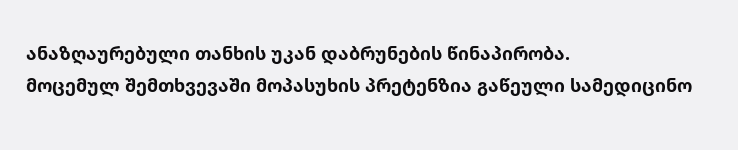ანაზღაურებული თანხის უკან დაბრუნების წინაპირობა.
მოცემულ შემთხვევაში მოპასუხის პრეტენზია გაწეული სამედიცინო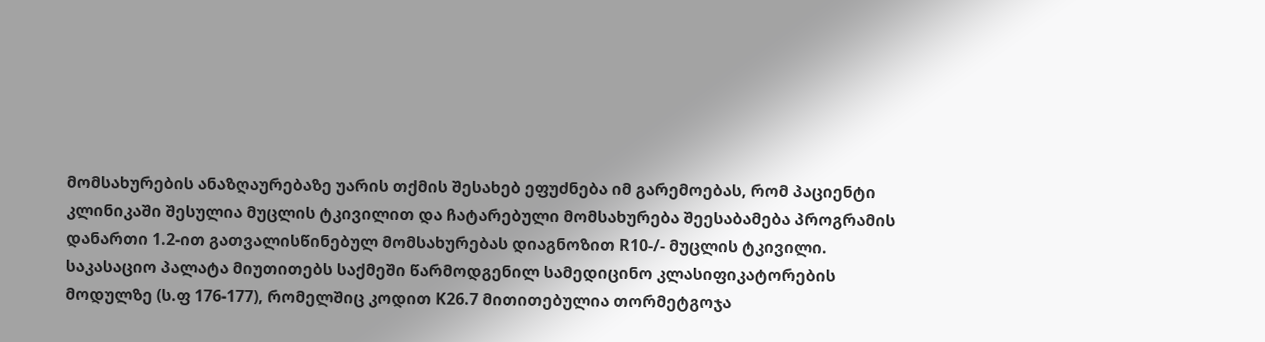მომსახურების ანაზღაურებაზე უარის თქმის შესახებ ეფუძნება იმ გარემოებას, რომ პაციენტი კლინიკაში შესულია მუცლის ტკივილით და ჩატარებული მომსახურება შეესაბამება პროგრამის დანართი 1.2-ით გათვალისწინებულ მომსახურებას დიაგნოზით R10-/- მუცლის ტკივილი.
საკასაციო პალატა მიუთითებს საქმეში წარმოდგენილ სამედიცინო კლასიფიკატორების მოდულზე (ს.ფ 176-177), რომელშიც კოდით K26.7 მითითებულია თორმეტგოჯა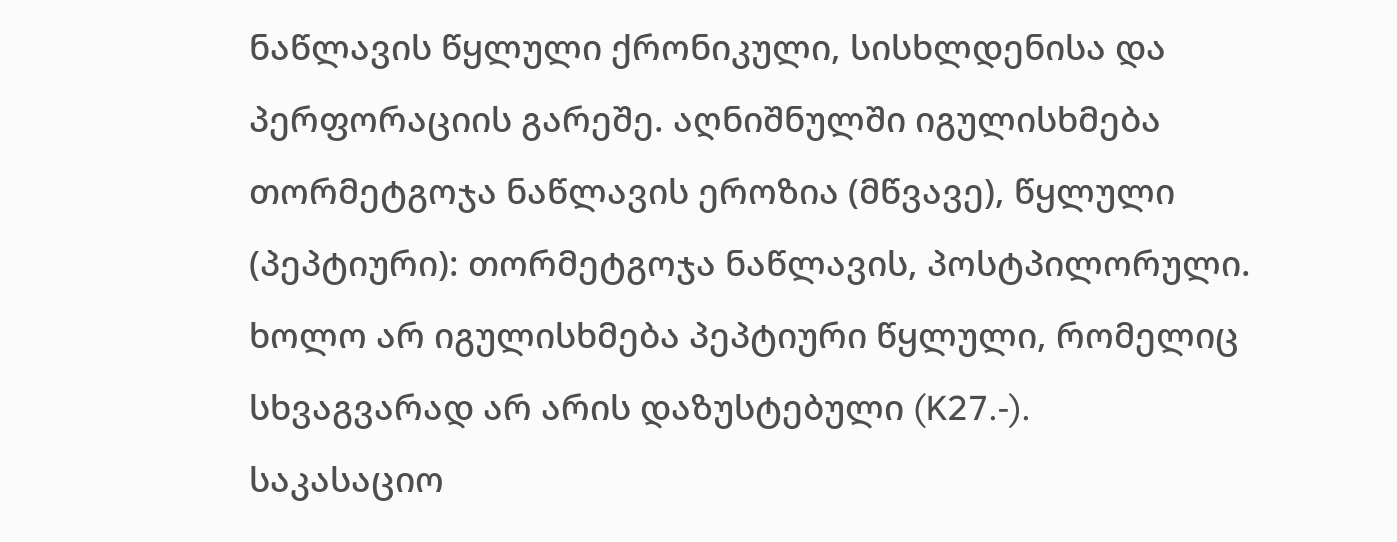ნაწლავის წყლული ქრონიკული, სისხლდენისა და პერფორაციის გარეშე. აღნიშნულში იგულისხმება თორმეტგოჯა ნაწლავის ეროზია (მწვავე), წყლული (პეპტიური): თორმეტგოჯა ნაწლავის, პოსტპილორული. ხოლო არ იგულისხმება პეპტიური წყლული, რომელიც სხვაგვარად არ არის დაზუსტებული (K27.-).
საკასაციო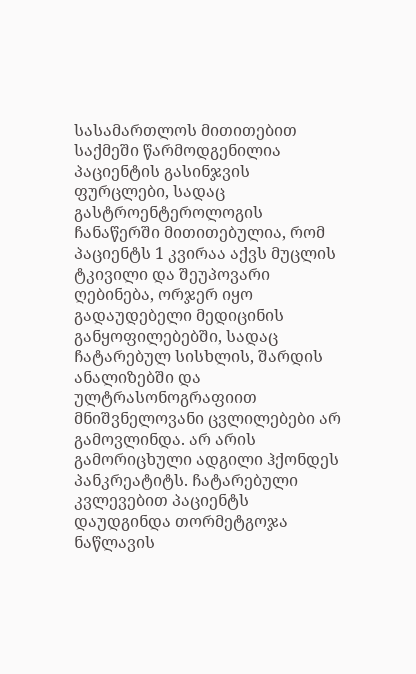სასამართლოს მითითებით საქმეში წარმოდგენილია პაციენტის გასინჯვის ფურცლები, სადაც გასტროენტეროლოგის ჩანაწერში მითითებულია, რომ პაციენტს 1 კვირაა აქვს მუცლის ტკივილი და შეუპოვარი ღებინება, ორჯერ იყო გადაუდებელი მედიცინის განყოფილებებში, სადაც ჩატარებულ სისხლის, შარდის ანალიზებში და ულტრასონოგრაფიით მნიშვნელოვანი ცვლილებები არ გამოვლინდა. არ არის გამორიცხული ადგილი ჰქონდეს პანკრეატიტს. ჩატარებული კვლევებით პაციენტს დაუდგინდა თორმეტგოჯა ნაწლავის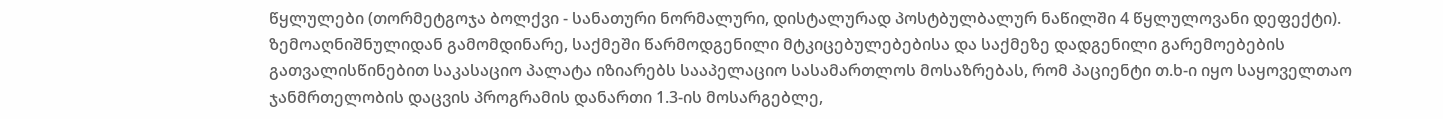წყლულები (თორმეტგოჯა ბოლქვი - სანათური ნორმალური, დისტალურად პოსტბულბალურ ნაწილში 4 წყლულოვანი დეფექტი).
ზემოაღნიშნულიდან გამომდინარე, საქმეში წარმოდგენილი მტკიცებულებებისა და საქმეზე დადგენილი გარემოებების გათვალისწინებით საკასაციო პალატა იზიარებს სააპელაციო სასამართლოს მოსაზრებას, რომ პაციენტი თ.ხ-ი იყო საყოველთაო ჯანმრთელობის დაცვის პროგრამის დანართი 1.3-ის მოსარგებლე,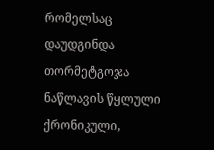რომელსაც დაუდგინდა თორმეტგოჯა ნაწლავის წყლული ქრონიკული,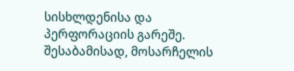სისხლდენისა და პერფორაციის გარეშე. შესაბამისად, მოსარჩელის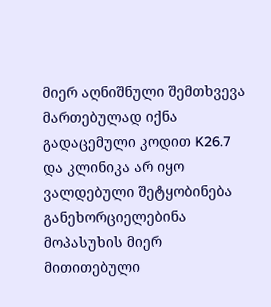მიერ აღნიშნული შემთხვევა მართებულად იქნა გადაცემული კოდით K26.7 და კლინიკა არ იყო ვალდებული შეტყობინება განეხორციელებინა მოპასუხის მიერ მითითებული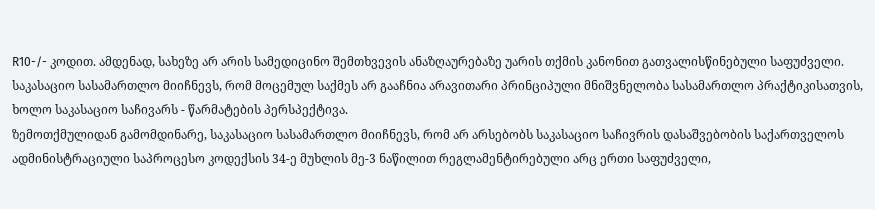R10-/- კოდით. ამდენად, სახეზე არ არის სამედიცინო შემთხვევის ანაზღაურებაზე უარის თქმის კანონით გათვალისწინებული საფუძველი.
საკასაციო სასამართლო მიიჩნევს, რომ მოცემულ საქმეს არ გააჩნია არავითარი პრინციპული მნიშვნელობა სასამართლო პრაქტიკისათვის, ხოლო საკასაციო საჩივარს - წარმატების პერსპექტივა.
ზემოთქმულიდან გამომდინარე, საკასაციო სასამართლო მიიჩნევს, რომ არ არსებობს საკასაციო საჩივრის დასაშვებობის საქართველოს ადმინისტრაციული საპროცესო კოდექსის 34-ე მუხლის მე-3 ნაწილით რეგლამენტირებული არც ერთი საფუძველი,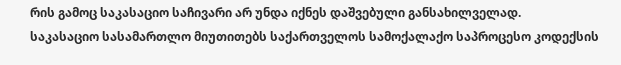რის გამოც საკასაციო საჩივარი არ უნდა იქნეს დაშვებული განსახილველად.
საკასაციო სასამართლო მიუთითებს საქართველოს სამოქალაქო საპროცესო კოდექსის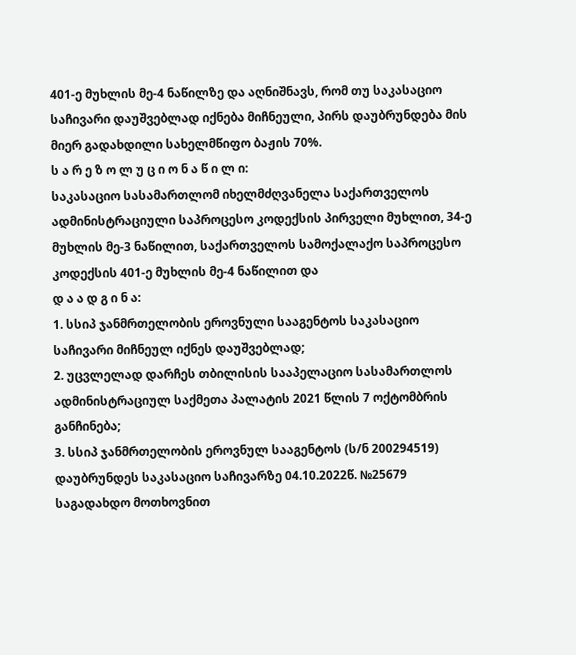401-ე მუხლის მე-4 ნაწილზე და აღნიშნავს, რომ თუ საკასაციო საჩივარი დაუშვებლად იქნება მიჩნეული, პირს დაუბრუნდება მის მიერ გადახდილი სახელმწიფო ბაჟის 70%.
ს ა რ ე ზ ო ლ უ ც ი ო ნ ა წ ი ლ ი:
საკასაციო სასამართლომ იხელმძღვანელა საქართველოს ადმინისტრაციული საპროცესო კოდექსის პირველი მუხლით, 34-ე მუხლის მე-3 ნაწილით, საქართველოს სამოქალაქო საპროცესო კოდექსის 401-ე მუხლის მე-4 ნაწილით და
დ ა ა დ გ ი ნ ა:
1. სსიპ ჯანმრთელობის ეროვნული სააგენტოს საკასაციო საჩივარი მიჩნეულ იქნეს დაუშვებლად;
2. უცვლელად დარჩეს თბილისის სააპელაციო სასამართლოს ადმინისტრაციულ საქმეთა პალატის 2021 წლის 7 ოქტომბრის განჩინება;
3. სსიპ ჯანმრთელობის ეროვნულ სააგენტოს (ს/ნ 200294519) დაუბრუნდეს საკასაციო საჩივარზე 04.10.2022წ. №25679 საგადახდო მოთხოვნით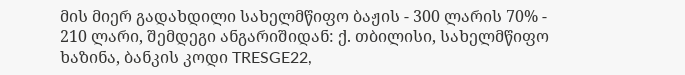მის მიერ გადახდილი სახელმწიფო ბაჟის - 300 ლარის 70% - 210 ლარი, შემდეგი ანგარიშიდან: ქ. თბილისი, სახელმწიფო ხაზინა, ბანკის კოდი TRESGE22,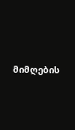მიმღების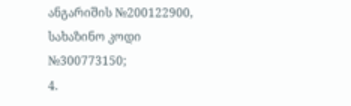ანგარიშის №200122900, სახაზინო კოდი №300773150;
4.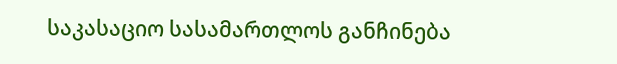საკასაციო სასამართლოს განჩინება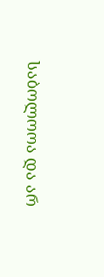საბოლოოა და არ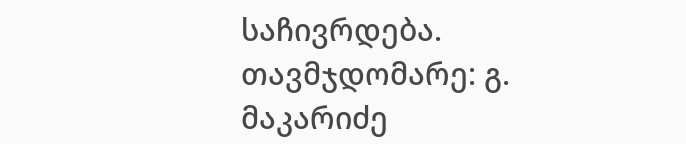საჩივრდება.
თავმჯდომარე: გ. მაკარიძე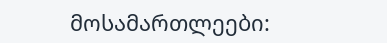მოსამართლეები: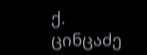ქ. ცინცაძე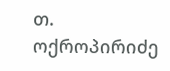თ. ოქროპირიძე